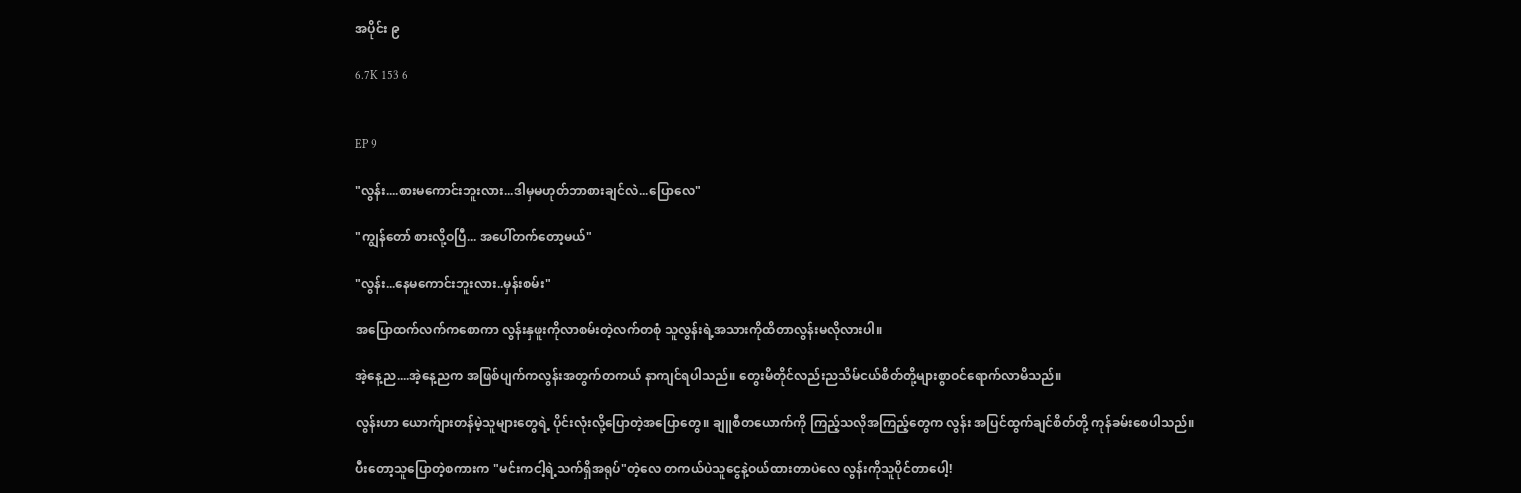အပိုင်း ၉

6.7K 153 6


EP 9

"လွန်း....စားမကောင်းဘူးလား...ဒါမှမဟုတ်ဘာစားချင်လဲ...ပြောလေ"

"ကျွန်တော် စားလို့ဝပြီ... အပေါ်တက်တော့မယ်"

"လွန်း...နေမကောင်းဘူးလား..မှန်းစမ်း"

အပြောထက်လက်ကစောကာ လွန်းနှဖူးကိုလာစမ်းတဲ့လက်တစုံ သူလွန်းရဲ့အသားကိုထိတာလွန်းမလိုလားပါ။

အဲ့နေ့ည....အဲ့နေ့ညက အဖြစ်ပျက်ကလွန်းအတွက်တကယ် နာကျင်ရပါသည်။ တွေးမိတိုင်လည်းညသိမ်ငယ်စိတ်တို့များစွာဝင်ရောက်လာမိသည်။

လွန်းဟာ ယောက်ျားတန်မဲ့သူများတွေရဲ့ ပိုင်းလုံးလို့ပြောတဲ့အပြောတွေ။ ချူစီတယောက်ကို ကြည့်သလိုအကြည့်တွေက လွန်း အပြင်ထွက်ချင်စိတ်တို့ ကုန်ခမ်းစေပါသည်။

ပီးတော့သူပြောတဲ့စကားက "မင်းကငါ့ရဲ့သက်ရှိအရုပ်"တဲ့လေ တကယ်ပဲသူငွေနဲ့ဝယ်ထားတာပဲလေ လွန်းကိုသူပိုင်တာပေါ့!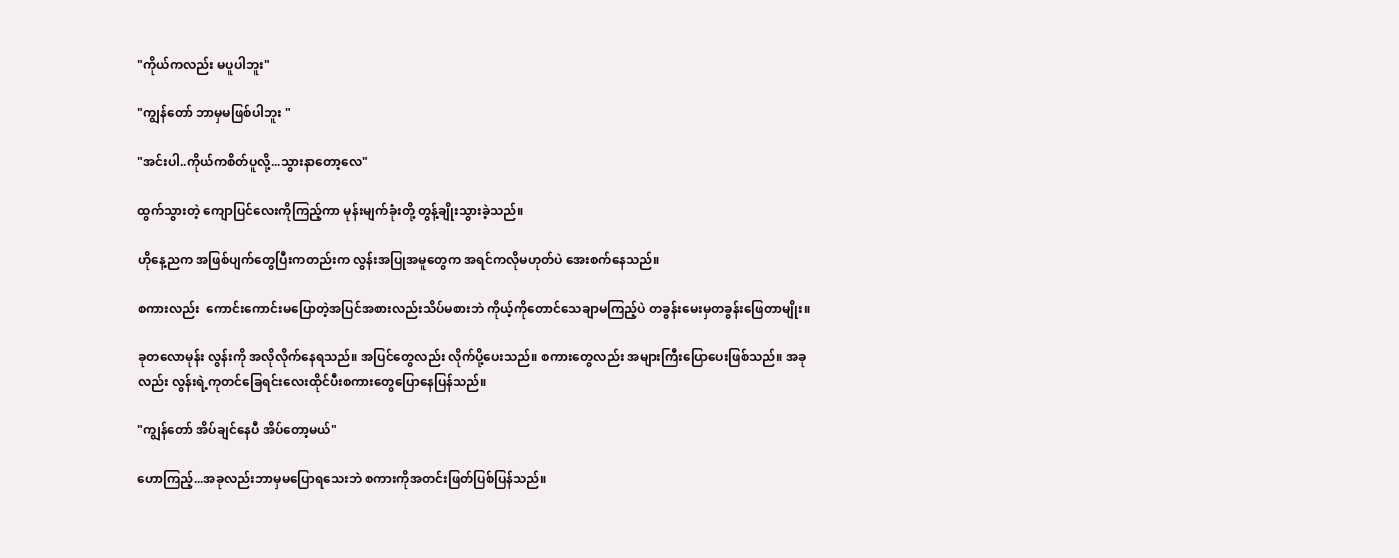"ကိုယ်ကလည်း မပူပါဘူး"

"ကျွန်တော် ဘာမှမဖြစ်ပါဘူး "

"အင်းပါ..ကိုယ်ကစိတ်ပူလို့...သွားနာတော့လေ"

ထွက်သွားတဲ့ ကျောပြင်လေးကိုကြည့်ကာ မုန်းမျက်ခုံးတို့ တွန့်ချိုးသွားခဲ့သည်။

ဟိုနေ့ညက အဖြစ်ပျက်တွေပြီးကတည်းက လွန်းအပြုအမူတွေက အရင်ကလိုမဟုတ်ပဲ အေးစက်နေသည်။

စကားလည်း  ကောင်းကောင်းမပြောတဲ့အပြင်အစားလည်းသိပ်မစားဘဲ ကိုယ့်ကိုတောင်သေချာမကြည့်ပဲ တခွန်းမေးမှတခွန်းဖြေတာမျိုး။

ခုတလောမုန်း လွန်းကို အလိုလိုက်နေရသည်။ အပြင်တွေလည်း လိုက်ပို့ပေးသည်။ စကားတွေလည်း အများကြီးပြောပေးဖြစ်သည်။ အခုလည်း လွန်းရဲ့ကုတင်ခြေရင်းလေးထိုင်ပီးစကားတွေပြောနေပြန်သည်။

"ကျွန်တော် အိပ်ချင်နေပီ အိပ်တော့မယ်"

ဟောကြည့်...အခုလည်းဘာမှမပြောရသေးဘဲ စကားကိုအတင်းဖြတ်ပြစ်ပြန်သည်။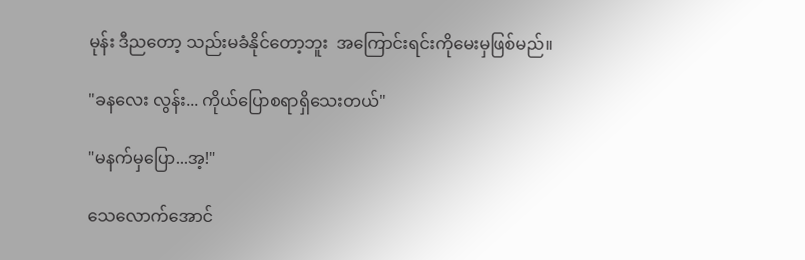မုန်း ဒီညတော့ သည်းမခံနိုင်တော့ဘူး  အကြောင်းရင်းကိုမေးမှဖြစ်မည်။

"ခနလေး လွန်း... ကိုယ်ပြောစရာရှိသေးတယ်"

"မနက်မှပြော...အ့!"

သေလောက်အောင်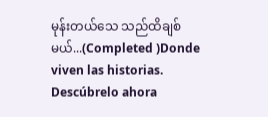မုန်းတယ်သေ သည်ထိချစ်မယ်...(Completed )Donde viven las historias. Descúbrelo ahora